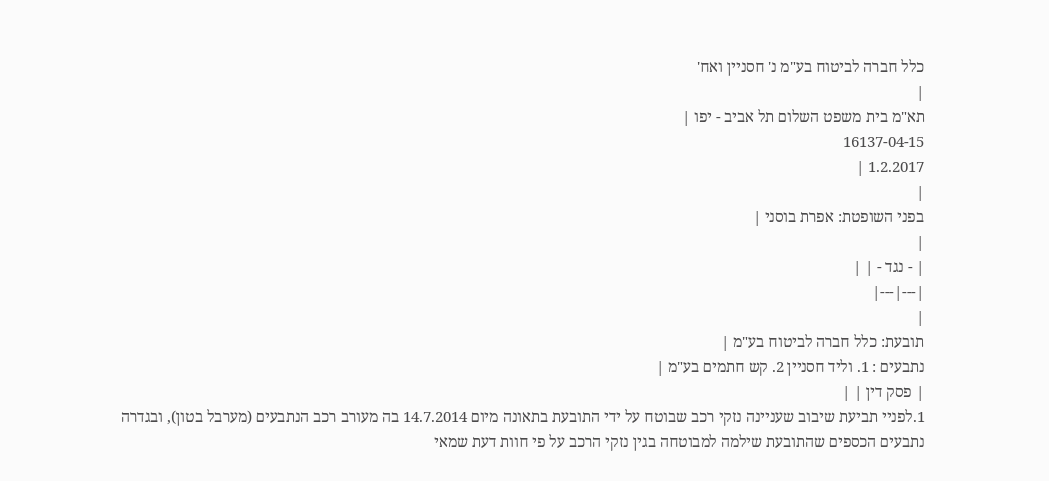כלל חברה לביטוח בע"מ נ' חסניין ואח'
|
תא"מ בית משפט השלום תל אביב - יפו |
16137-04-15
1.2.2017 |
|
בפני השופטת: אפרת בוסני |
|
| - נגד - | |
|---|---|
|
תובעת: כלל חברה לביטוח בע"מ |
נתבעים : 1. וליד חסניין 2. קש חתמים בע"מ |
| פסק דין | |
1.לפניי תביעת שיבוב שעניינה נזקי רכב שבוטח על ידי התובעת בתאונה מיום 14.7.2014 בה מעורב רכב הנתבעים (מערבל בטון), ובגדרה נתבעים הכספים שהתובעת שילמה למבוטחה בגין נזקי הרכב על פי חוות דעת שמאי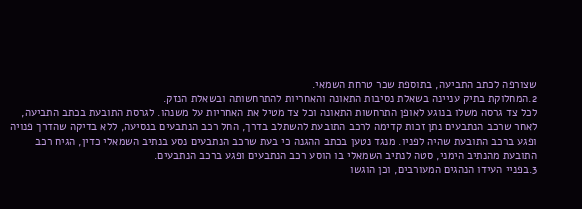שצורפה לכתב התביעה, בתוספת שכר טרחת השמאי.
2.המחלוקת בתיק עניינה בשאלת נסיבות התאונה והאחריות להתרחשותה ובשאלת הנזק.
לכל צד גרסה משלו בנוגע לאופן התרחשות התאונה וכל צד מטיל את האחריות על משנהו. לגרסת התובעת בכתב התביעה, לאחר שרכב הנתבעים נתן זכות קדימה לרכב התובעת להשתלב בדרך, החל רכב הנתבעים בנסיעה, ללא בדיקה שהדרך פנויה ופגע ברכב התובעת שהיה לפניו. מנגד נטען בכתב ההגנה כי בעת שרכב הנתבעים נסע בנתיב השמאלי כדין, הגיח רכב התובעת מהנתיב הימני, סטה לנתיב השמאלי בו הוסע רכב הנתבעים ופגע ברכב הנתבעים.
3.בפניי העידו הנהגים המעורבים, וכן הוגשו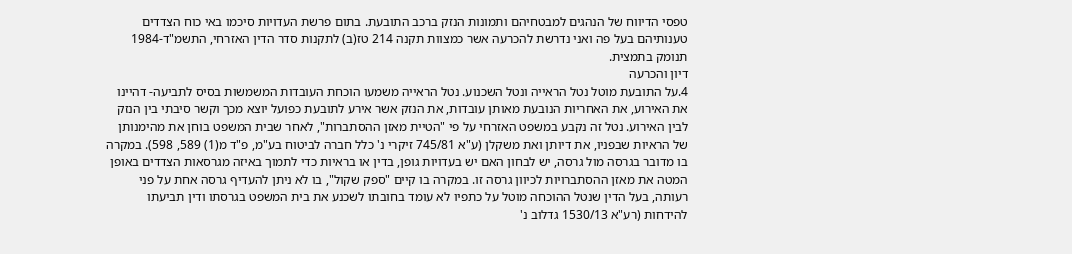טפסי הדיווח של הנהגים למבטחיהם ותמונות הנזק ברכב התובעת. בתום פרשת העדויות סיכמו באי כוח הצדדים טענותיהם בעל פה ואני נדרשת להכרעה אשר כמצוות תקנה 214 טז(ב) לתקנות סדר הדין האזרחי, התשמ"ד-1984 תנומק בתמצית.
דיון והכרעה
4.על התובעת מוטל נטל הראייה ונטל השכנוע. נטל הראייה משמעו הוכחת העובדות המשמשות בסיס לתביעה- דהיינו את האירוע, את האחריות הנובעת מאותן עובדות, את הנזק אשר אירע לתובעת כפועל יוצא מכך וקשר סיבתי בין הנזק לבין האירוע. נטל זה נקבע במשפט האזרחי על פי "הטיית מאזן ההסתברות", לאחר שבית המשפט בוחן את מהימנותן של הראיות שבפניו, את דיותן ואת משקלן (ע"א 745/81 זיקרי נ' כלל חברה לביטוח בע"מ, פ"ד מ(1) 589, 598). במקרה בו מדובר בגרסה מול גרסה, יש לבחון האם יש בעדויות גופן, בדין או בראיות כדי לתמוך באיזה מגרסאות הצדדים באופן המטה את מאזן ההסתברויות לכיוון גרסה זו. במקרה בו קיים "ספק שקול", בו לא ניתן להעדיף גרסה אחת על פני רעותה, בעל הדין שנטל ההוכחה מוטל על כתפיו לא עומד בחובתו לשכנע את בית המשפט בגרסתו ודין תביעתו להידחות (רע"א 1530/13 גדלוב נ'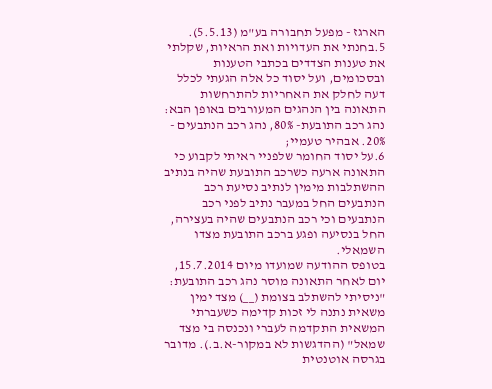הארגז - מפעל תחבורה בע"מ (5.5.13).
5.בחנתי את העדויות ואת הראיות, שקלתי את טענות הצדדים בכתבי הטענות ובסכומים, ועל יסוד כל אלה הגעתי לכלל דעה לחלק את האחריות להתרחשות התאונה בין הנהגים המעורבים באופן הבא:
נהג רכב התובעת- 80%, נהג רכב הנתבעים - 20%. אבהיר טעמיי;
6.על יסוד החומר שלפניי ראיתי לקבוע כי התאונה ארעה כשרכב התובעת שהיה בנתיב ההשתלבות מימין לנתיב נסיעת רכב הנתבעים החל במעבר נתיב לפני רכב הנתבעים וכי רכב הנתבעים שהיה בעצירה, החל בנסיעה ופגע ברכב התובעת מצדו השמאלי.
בטופס ההודעה שמועדו מיום 15.7.2014, יום לאחר התאונה מוסר נהג רכב התובעת: "ניסיתי להשתלב בצומת (__) מצד ימין משאית נתנה לי זכות קדימה כשעברתי המשאית התקדמה לעברי ונכנסה בי מצד שמאל" (ההדגשות לא במקור-א.ב.). מדובר בגרסה אוטנטית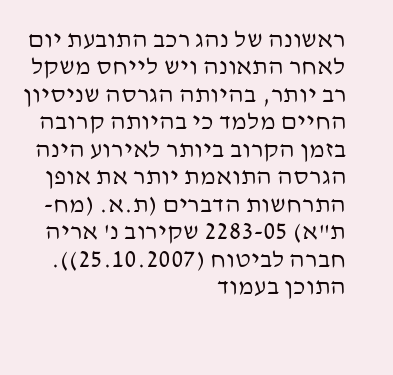ראשונה של נהג רכב התובעת יום לאחר התאונה ויש לייחס משקל רב יותר, בהיותה הגרסה שניסיון החיים מלמד כי בהיותה קרובה בזמן הקרוב ביותר לאירוע הינה הגרסה התואמת יותר את אופן התרחשות הדברים (ת.א. (מח-ת"א) 2283-05 שקירוב נ' אריה חברה לביטוח (25.10.2007)).
התוכן בעמוד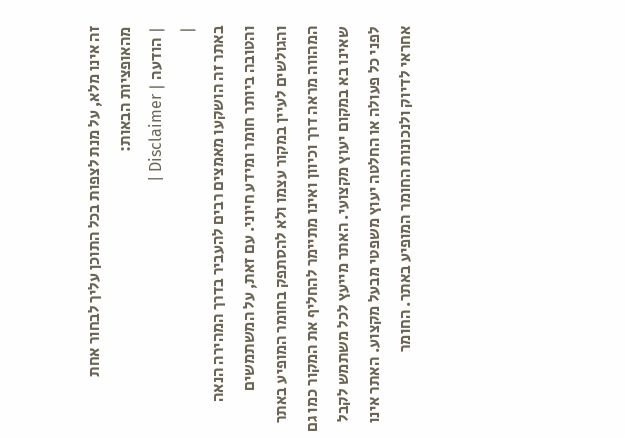זה אינו מלא, על מנת לצפות בכל התוכן עליך לבחור אחת מהאופציות הבאות:
| הודעה | Disclaimer |
|
באתר זה הושקעו מאמצים רבים להעביר בדרך המהירה הנאה והטובה ביותר חומר ומידע חיוני. עם זאת, על המשתמשים והגולשים לעיין במקור עצמו ולא להסתפק בחומר המופיע באתר המהווה מראה דרך וכיוון ואינו מתיימר להחליף את המקור כמו גם שאינו בא במקום יעוץ מקצועי. האתר מייעץ לכל משתמש לקבל לפני כל פעולה או החלטה יעוץ משפטי מבעל מקצוע. האתר אינו אחראי לדיוק ולנכונות החומר המופיע באתר. החומר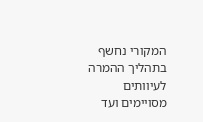המקורי נחשף בתהליך ההמרה לעיוותים מסויימים ועד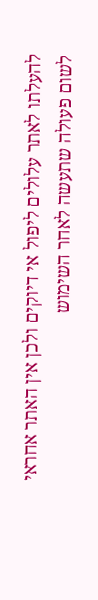להעלתו לאתר עלולים ליפול אי דיוקים ולכן אין האתר אחראי לשום פעולה שתעשה לאחר השימוש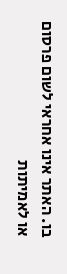בו. האתר אינו אחראי לשום פרסום או לאמיתות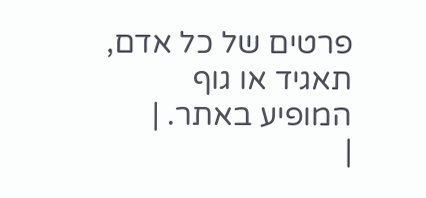פרטים של כל אדם, תאגיד או גוף המופיע באתר. |
|